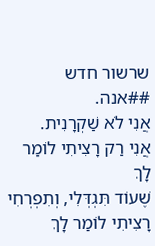שרשור חדש
##אנה.
אֲנִי לֹא שַׁקְרָנִית.
אֲנִי רַק רָצִיתִי לוֹמַר לָךְ
שֶׁעוֹד תִּגְדְּלִי, וְתִפְרְחִי
רָצִיתִי לוֹמַר לָךְ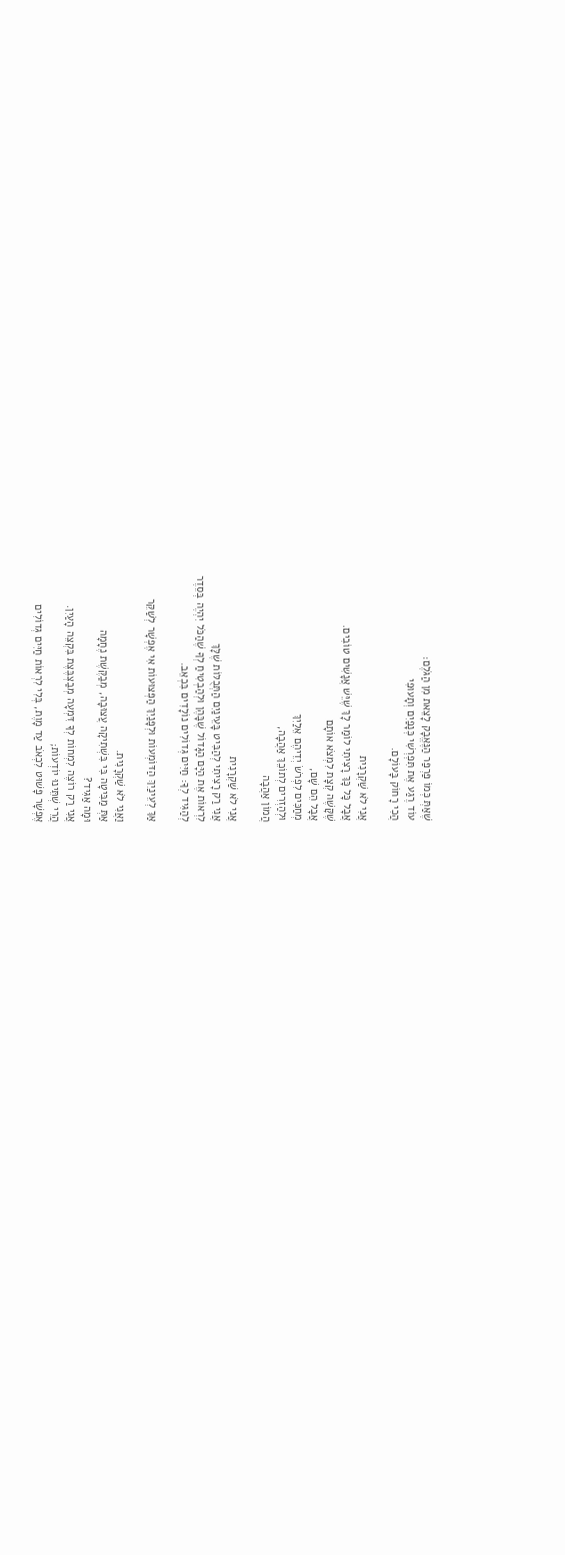שֶׁאַתְּ כְּמוֹ פַּרְפַּר הַנֶּאֱבָק לָצֵאת מִן הַגֹּלֶם:
עוֹד רֶגַע אֶת תִּפְרְשִׁי כְּנָפַיִם וְתָעוּפִי
הֲכִי רָחוֹק בָּעוֹלָם.

אֲנִי לֹא שַׁקְרָנִית
אֲבָל כָּל כָּךְ רָצִיתִי לוֹמַר לָךְ שֶׁיֵּשׁ אֲנָשִׁים טוֹבִים.
שֶׁקָּשֶׁה קְצָת לִמְצֹא אוֹתָם
אֲבָל הֵם שָׁם,
מְחַכִּים לִפְרֹשׂ יְדֵיהֶם אֵלַיִךְ
וּלְהַזְרִים לְתוֹכֵךְ אַהֲבָה,
הֲמוֹן אַהֲבָה

אֲנִי לֹא שַׁקְרָנִית
אֲנִי רַק רָצִיתִי לְהַבִּיט בָּעֵינַיִם הַתְּכֻלּוֹת שֶׁלָּךְ
לִרְאוֹת אֶת הַיָּם הַגָּדוֹל שֶׁבָּהֶן וּלְהַבְטִיחַ לְךָ שֶׁהַכֹּל יִהְיֶה בְּסֵדֶר
לְהַגִּיד לְךָ: חַיִּים גְּדוֹלִים נוֹלָדִים בִּכְאֵב.

אַךְ לְעֵינַיִךְ הַדּוֹמְעוֹת וּלְפָּנַיִךְ הַפְּצוּעוֹת אִי אֶפְשָׁר לְשַׁקֵּר

וַאֲנִי לֹא שַׁקְרָנִית.
אַתְּ מַבִּיטָה בִּי בִּשְׁתִיקָה עֲצוּבָה, מְבַקֶּשֶׁת נֶחָמָה
וּמָה אַגִּיד?
אֲנִי רַק רוֹצֶה לִמְחוֹת לְךָ דִּמְעָה מְבַצְבֶּצֶת בִּקְצֵה הָעַיִן.
הֲרֵי שְׁתֵּינוּ יוֹדְעוֹת;
אֶפְשָׁר פָּשׁוּט לִכְאֹב עַד מָוֶת, בְּלִי לִרְאוֹת חַיִּים גְּדוֹלִים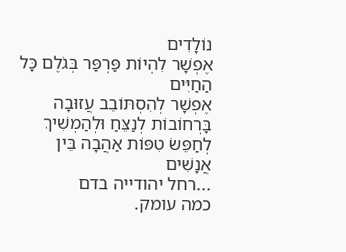נוֹלָדִים
אֶפְשָׁר לִהְיוֹת פַּרְפַּר בְּגֹלֶם כָּל הַחַיִּים
אֶפְשָׁר לְהִסְתּוֹבֵב עֲזוּבָה בָּרְחוֹבוֹת לְנַצֵּחַ וּלְהַמְשִׁיךְ לְחַפֵּשׂ טִפּוֹת אַהֲבָה בֵּין אֲנָשִׁים
...רחל יהודייה בדם
כמה עומק.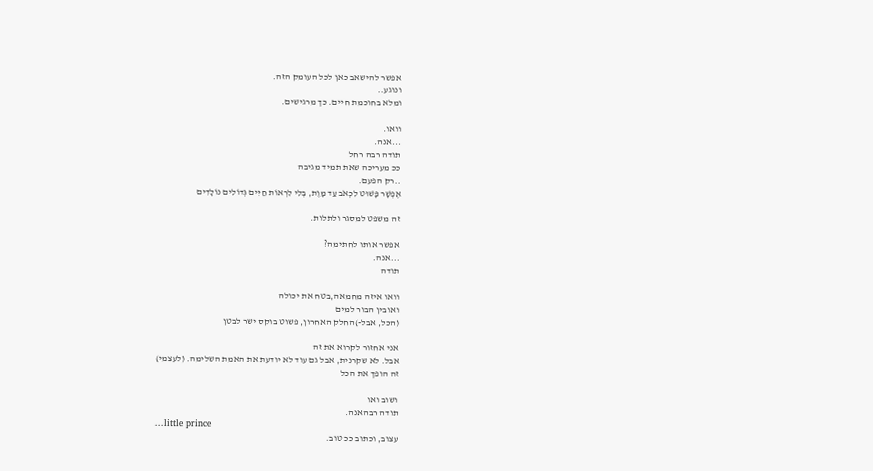אפשר להישאב כאן לכל העומק הזה.
ונוגע..
ומלא בחוכמת חיים. כך מרגישים.

וואו.
...אנה.
תודה רבה רחל
ככ מעריכה שאת תמיד מגיבה
..רק הפעם.
אֶפְשָׁר פָּשׁוּט לִכְאֹב עַד מָוֶת, בְּלִי לִרְאוֹת חַיִּים גְּדוֹלִים נוֹלָדִים

זה משפט למסגר ולתלות.

אפשר אותו לחתימה?
...אנה.
תודה

וואו איזה מחמאה,בטח את יכולה
ואובין הבור למים
(הכל, אבל-)החלק האחרון, פשוט בוקס ישר לבטן

אני אחזור לקרוא את זה
אבל. לא שקרנית, אבל גם עוד לא יודעת את האמת השלימה. (לעצמי)
זה הופך את הכל

ושוב ואו
תודה רבהאנה.
...little prince
עצוב, וכתוב ככ טוב.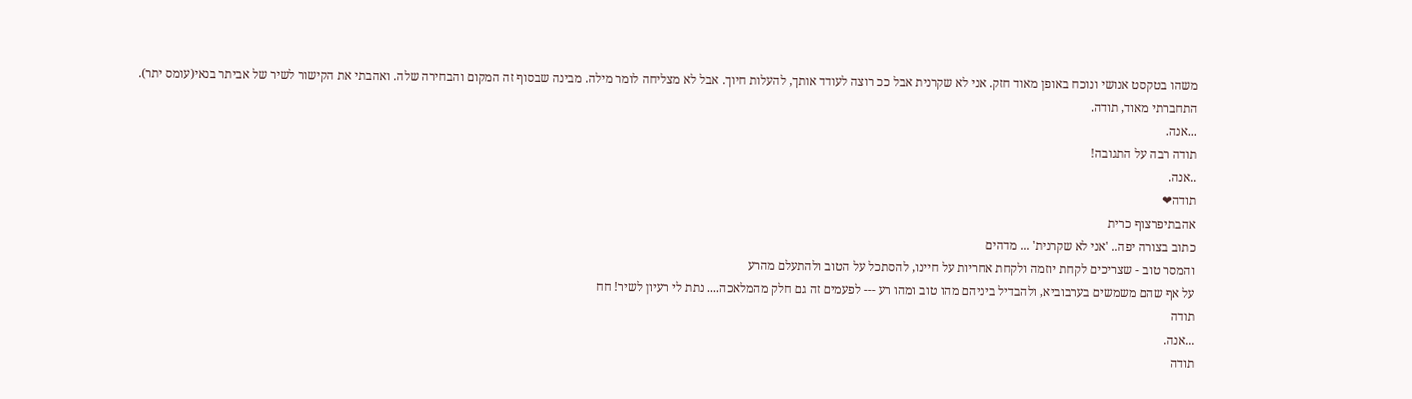משהו בטקסט אנושי ונוכח באופן מאוד חזק. אני לא שקרנית אבל ככ רוצה לעודד אותך, להעלות חיוך. אבל לא מצליחה לומר מילה. מבינה שבסוף זה המקום והבחירה שלה. ואהבתי את הקישור לשיר של אביתר בנאי(עומס יתר).
התחברתי מאוד, תודה.
...אנה.
תודה רבה על התגובה!
..אנה.
תודה❤
אהבתיפרצוף כרית
כתוב בצורה יפה.. 'אני לא שקרנית' ... מדהים
והמסר טוב - שצריכים לקחת יוזמה ולקחת אחריות על חיינו, להסתכל על הטוב ולהתעלם מהרע
על אף שהם משמשים בערבוביא, ולהבדיל ביניהם מהו טוב ומהו רע --- לפעמים זה גם חלק מהמלאכה.... נתת לי רעיון לשיר! חח
תודה
...אנה.
תודה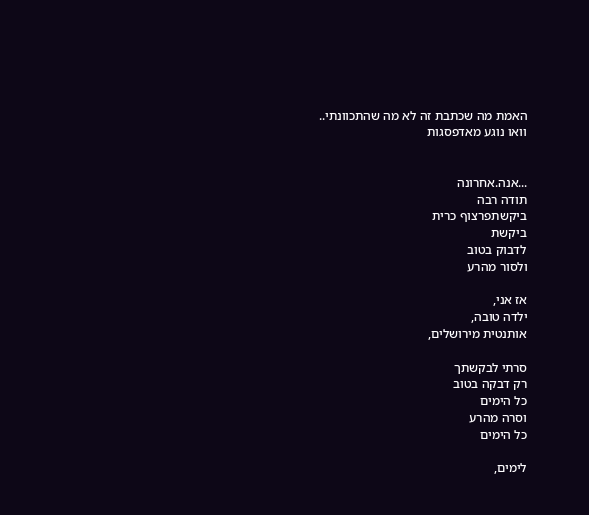האמת מה שכתבת זה לא מה שהתכוונתי..
וואו נוגע מאדפסגות


...אנה.אחרונה
תודה רבה
ביקשתפרצוף כרית
ביקשת
לדבוק בטוב
ולסור מהרע

אז אני,
ילדה טובה,
אותנטית מירושלים,

סרתי לבקשתך
רק דבקה בטוב
כל הימים
וסרה מהרע
כל הימים

לימים,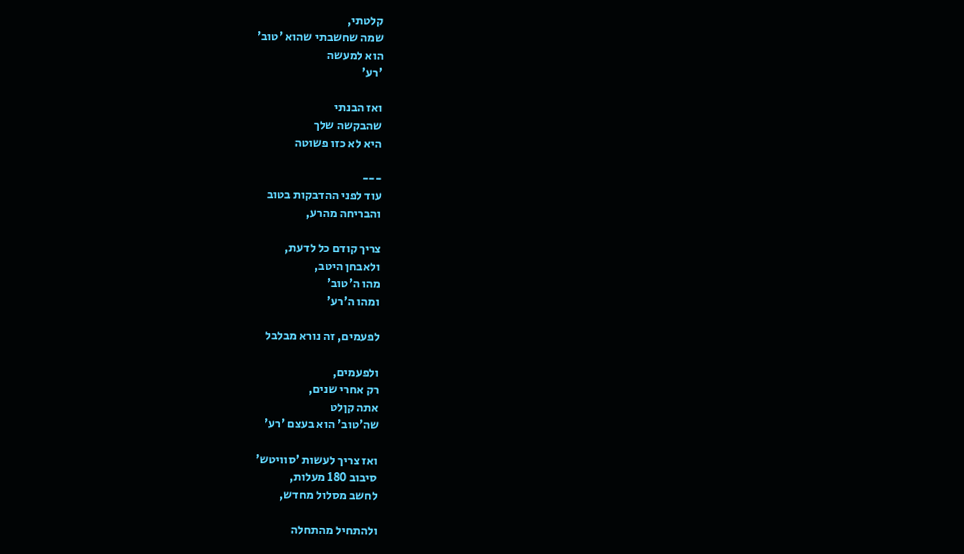קלטתי,
שמה שחשבתי שהוא 'טוב'
הוא למעשה
'רע'

ואז הבנתי
שהבקשה שלך
היא לא כזו פשוטה

---
עוד לפני ההדבקות בטוב
והבריחה מהרע,

צריך קודם כל לדעת,
ולאבחן היטב,
מהו ה'טוב'
ומהו ה'רע'

לפעמים, זה נורא מבלבל

ולפעמים,
רק אחרי שנים,
אתה קןלט
שה'טוב' הוא בעצם 'רע'

ואז צריך לעשות 'סוויטש'
סיבוב 180 מעלות,
לחשב מסלול מחדש,

ולהתחיל מהתחלה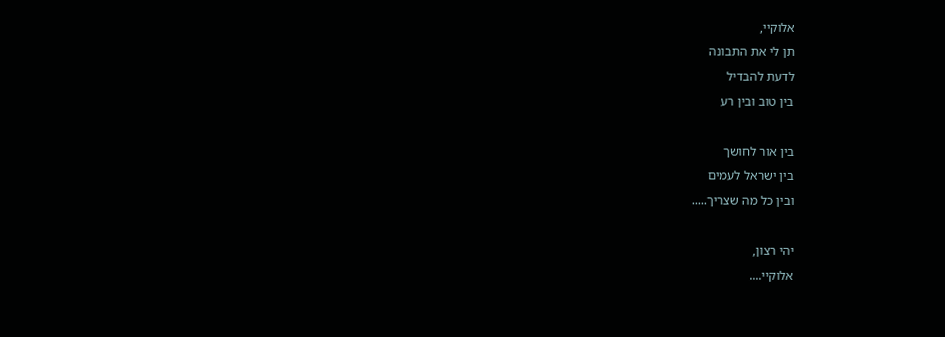אלוקיי,
תן לי את התבונה
לדעת להבדיל
בין טוב ובין רע

בין אור לחושך
בין ישראל לעמים
ובין כל מה שצריך.....

יהי רצון,
אלוקיי....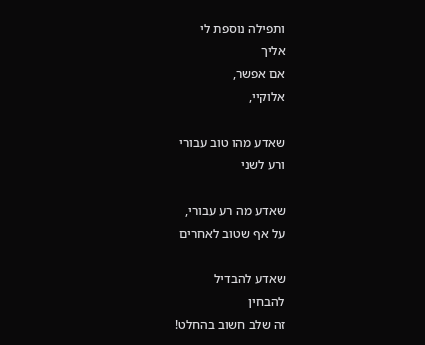ותפילה נוספת לי
אליך
אם אפשר,
אלוקיי,

שאדע מהו טוב עבורי
ורע לשני

שאדע מה רע עבורי,
על אף שטוב לאחרים

שאדע להבדיל
להבחין
זה שלב חשוב בהחלט!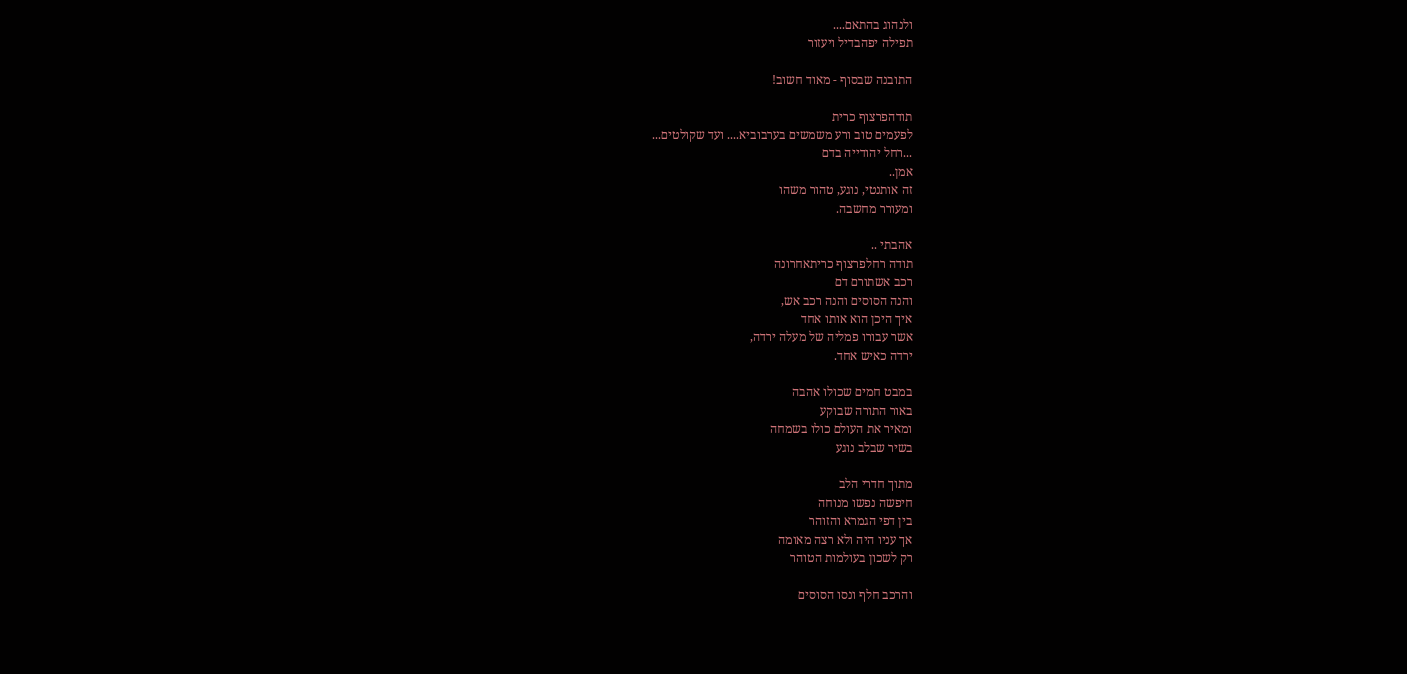ולנהוג בהתאם....
תפילה יפהבדיל ויעזור

התובנה שבסוף - מאוד חשוב!

תודהפרצוף כרית
לפעמים טוב ורע משמשים בערבוביא.... ועד שקולטים...
...רחל יהודייה בדם
אמן..
זה אותנטי, נוגע, טהור משהו
ומעורר מחשבה.

אהבתי ..
תודה רחלפרצוף כריתאחרונה
רכב אשתורם דם
והנה הסוסים והנה רכב אש,
איך היכן הוא אותו אחד
אשר עבורו פמליה של מעלה ירדה,
ירדה כאיש אחד.

במבט חמים שכולו אהבה
באור התורה שבוקע
ומאיר את העולם כולו בשמחה
בשיר שבלב נוגע

מתוך חדרי הלב
חיפשה נפשו מנוחה
בין דפי הגמרא והזוהר
אך עניו היה ולא רצה מאומה
רק לשכון בעולמות הטוהר

והרכב חלף ונסו הסוסים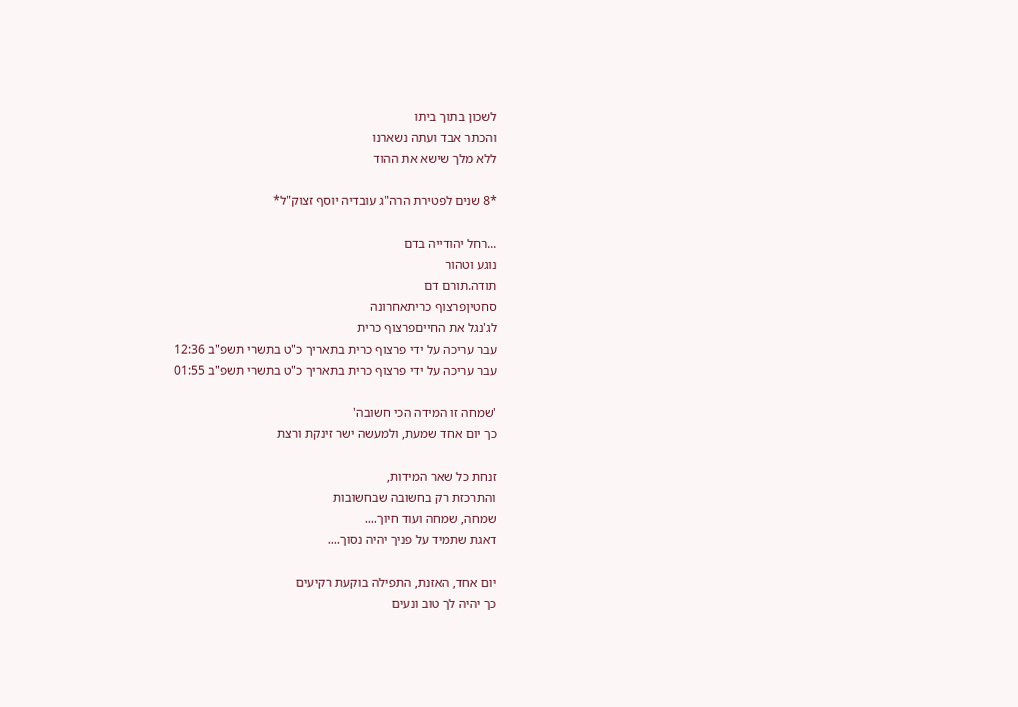לשכון בתוך ביתו
והכתר אבד ועתה נשארנו
ללא מלך שישא את ההוד

*8 שנים לפטירת הרה"ג עובדיה יוסף זצוק"ל*

...רחל יהודייה בדם
נוגע וטהור
תודה.תורם דם
סחטיןפרצוף כריתאחרונה
לג'נגל את החייםפרצוף כרית
עבר עריכה על ידי פרצוף כרית בתאריך כ"ט בתשרי תשפ"ב 12:36
עבר עריכה על ידי פרצוף כרית בתאריך כ"ט בתשרי תשפ"ב 01:55

'שמחה זו המידה הכי חשובה'
כך יום אחד שמעת, ולמעשה ישר זינקת ורצת

זנחת כל שאר המידות,
והתרכזת רק בחשובה שבחשובות
שמחה, שמחה ועוד חיוך....
דאגת שתמיד על פניך יהיה נסוך....

יום אחד, האזנת, התפילה בוקעת רקיעים
כך יהיה לך טוב ונעים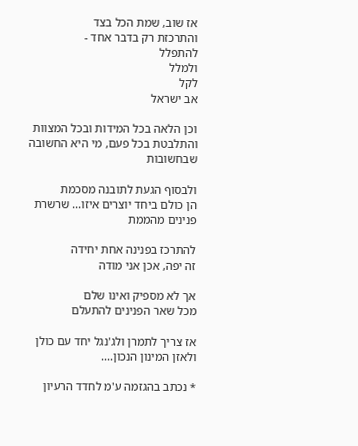אז שוב, שמת הכל בצד
והתרכזת רק בדבר אחד -
להתפלל
ולמלל
לקל
אב ישראל

וכן הלאה בכל המידות ובכל המצוות
והתלבטת בכל פעם, מי היא החשובה שבחשובות

ולבסוף הגעת לתובנה מסכמת
הן כולם ביחד יוצרים איזו... שרשרת פנינים מהממת

להתרכז בפנינה אחת יחידה
זה יפה, אכן אני מודה

אך לא מספיק ואינו שלם
מכל שאר הפנינים להתעלם

אז צריך לתמרן ולג'נגל יחד עם כולן
ולאזן המינון הנכון....

* נכתב בהגזמה ע'מ לחדד הרעיון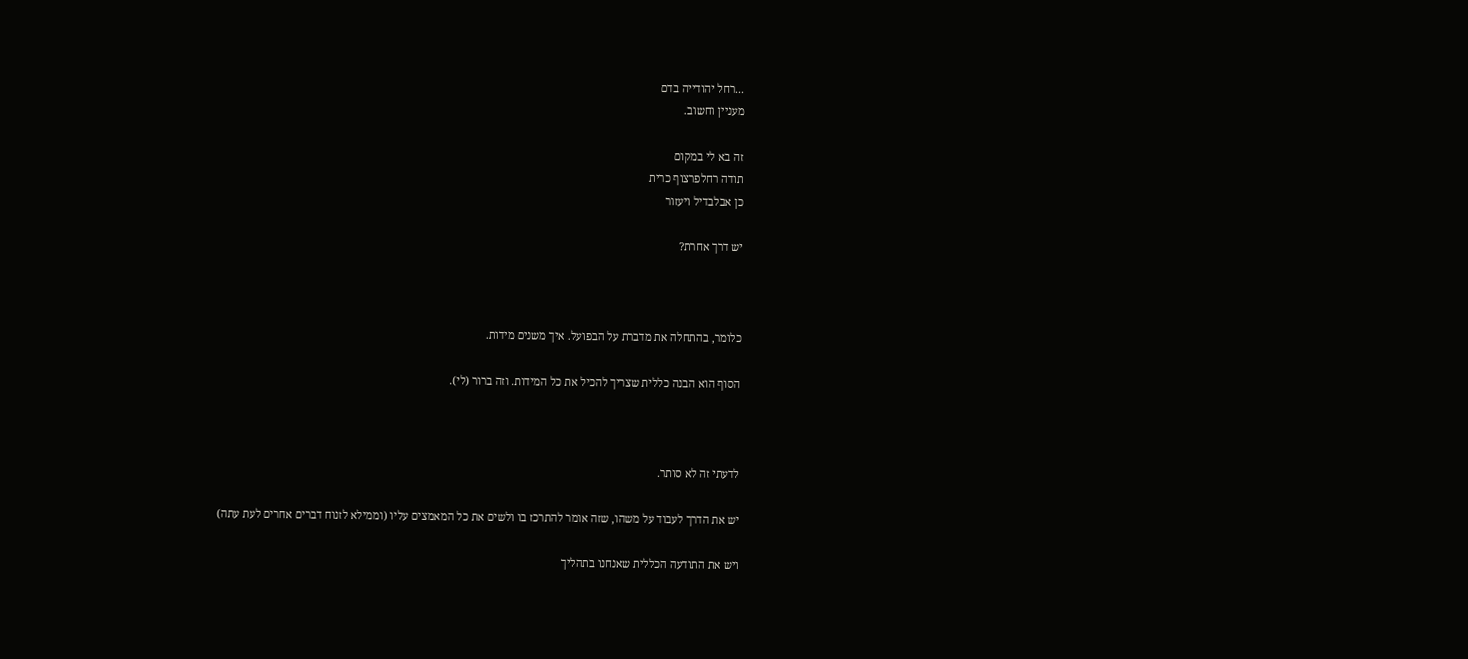...רחל יהודייה בדם
מעניין וחשוב.

זה בא לי במקום
תודה רחלפרצוף כרית
כן אבלבדיל ויעזור

יש דרך אחרת?



כלומר, בהתחלה את מדברת על הבפועל. איך משנים מידות.

הסוף הוא הבנה כללית שצריך להכיל את כל המידות. וזה ברור (לי).



לדעתי זה לא סותר.

יש את הדרך לעבוד על משהו, שזה אומר להתרכז בו ולשים את כל המאמצים עליו (וממילא לזנוח דברים אחרים לעת עתה)

ויש את התודעה הכללית שאנחנו בתהליך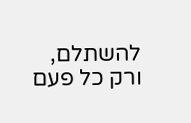להשתלם, ורק כל פעם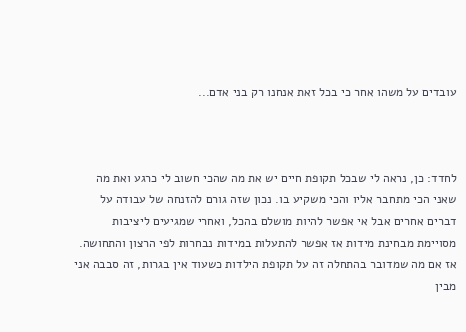עובדים על משהו אחר כי בכל זאת אנחנו רק בני אדם...



לחדד: כן, נראה לי שבכל תקופת חיים יש את מה שהכי חשוב לי כרגע ואת מה שאני הכי מתחבר אליו והכי משקיע בו. נכון שזה גורם להזנחה של עבודה על דברים אחרים אבל אי אפשר להיות מושלם בהכל, ואחרי שמגיעים ליציבות מסויימת מבחינת מידות אז אפשר להתעלות במידות נבחרות לפי הרצון והתחושה. אז אם מה שמדובר בהתחלה זה על תקופת הילדות כשעוד אין בגרות, זה סבבה אני מבין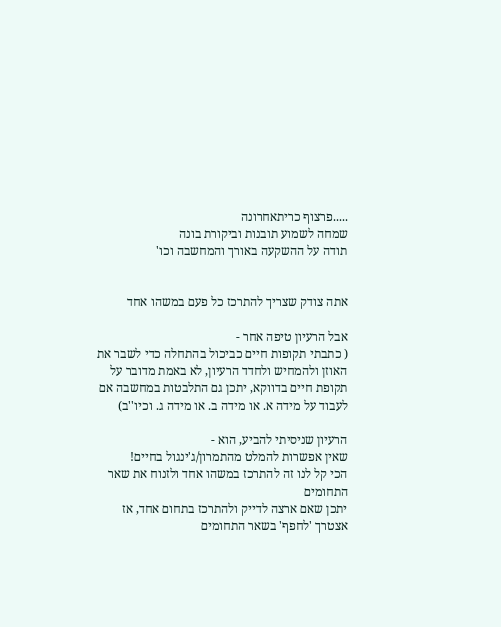.....פרצוף כריתאחרונה
שמחה לשמוע תובנות וביקורת בונה
תודה על ההשקעה באורך והמחשבה וכו'


אתה צודק שצריך להתרכז כל פעם במשהו אחד

אבל הרעיון טיפה אחר -
( כתבתי תקופות חיים כביכול בהתחלה כדי לשבר את האוזן ולהמחיש ולחדד הרעיון, לא באמת מדובר על תקופת חיים בדווקא, יתכן גם התלבטות במחשבה אם לעבוד על מידה א. או מידה ב. או מידה ג. וכיו''ב)

הרעיון שניסיתי להביע, הוא -
שאין אפשרות להמלט מהתמרון/ג'ינגול בחיים!
הכי קל לנו זה להתרכז במשהו אחד ולזנוח את שאר התחומים
יתכן שאם ארצה לדייק ולהתרכז בתחום אחד, אז אצטרך 'לחפף' בשאר התחומים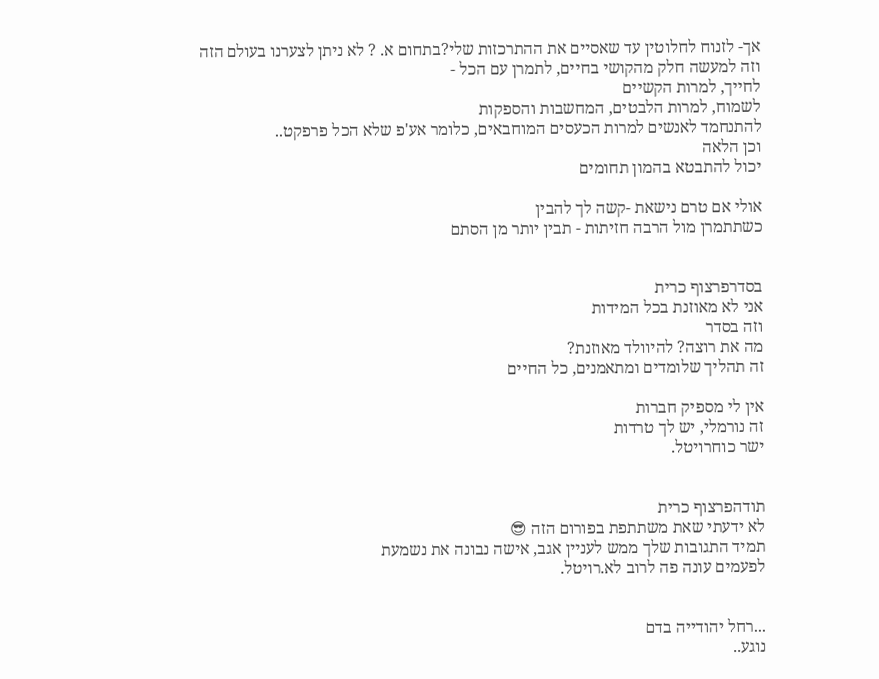אך- לזנוח לחלוטין עד שאסיים את ההתרכזות שלי?בתחום א. ? לא ניתן לצערנו בעולם הזה
וזה למעשה חלק מהקושי בחיים, לתמרן עם הכל -
לחייך, למרות הקשיים
לשמוח, למרות הלבטים, המחשבות והספקות
להתנחמד לאנשים למרות הכעסים המוחבאים, כלומר אע'פ שלא הכל פרפקט..
וכן הלאה
יכול להתבטא בהמון תחומים

אולי אם טרם נישאת -קשה לך להבין
כשתתמרן מול הרבה חזיתות - תבין יותר מן הסתם


בסדרפרצוף כרית
אני לא מאוזנת בכל המידות
וזה בסדר
מה את רוצה? להיוולד מאוזנת?
זה תהליך שלומדים ומתאמנים, כל החיים

אין לי מספיק חברות
זה נורמלי, יש לך טרדות
ישר כוחרויטל.


תודהפרצוף כרית
לא ידעתי שאת משתתפת בפורום הזה 😎
תמיד התגובות שלך ממש לעניין אגב, אישה נבונה את נשמעת
לפעמים עונה פה לרוב לא.רויטל.


...רחל יהודייה בדם
נוגע..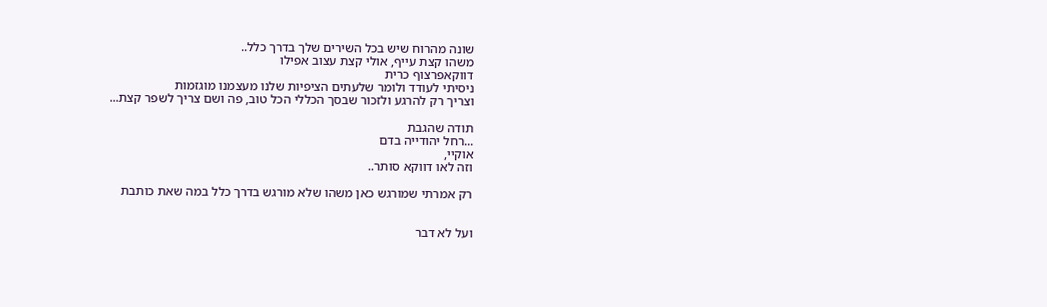שונה מהרוח שיש בכל השירים שלך בדרך כלל..
משהו קצת עייף, אולי קצת עצוב אפילו
דווקאפרצוף כרית
ניסיתי לעודד ולומר שלעתים הציפיות שלנו מעצמנו מוגזמות
וצריך רק להרגע ולזכור שבסך הכללי הכל טוב, פה ושם צריך לשפר קצת...

תודה שהגבת
...רחל יהודייה בדם
אוקיי,
וזה לאו דווקא סותר..

רק אמרתי שמורגש כאן משהו שלא מורגש בדרך כלל במה שאת כותבת


ועל לא דבר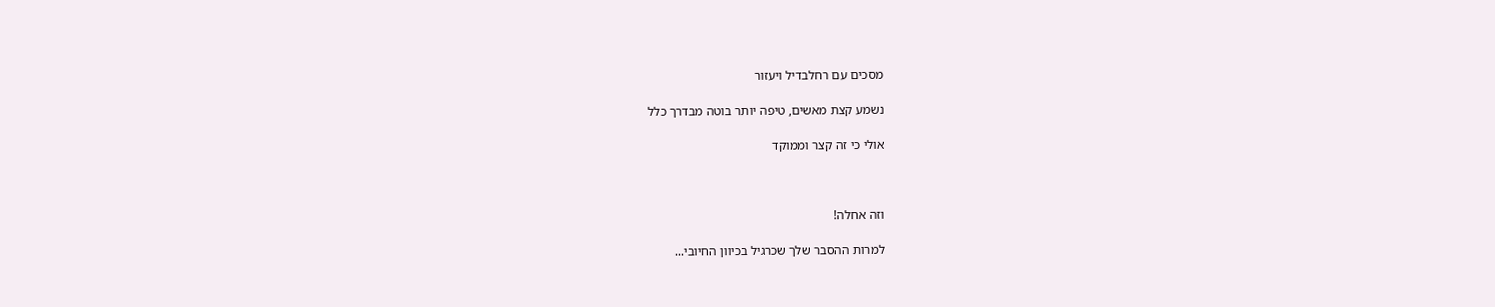מסכים עם רחלבדיל ויעזור

נשמע קצת מאשים, טיפה יותר בוטה מבדרך כלל

אולי כי זה קצר וממוקד



וזה אחלה!

למרות ההסבר שלך שכרגיל בכיוון החיובי...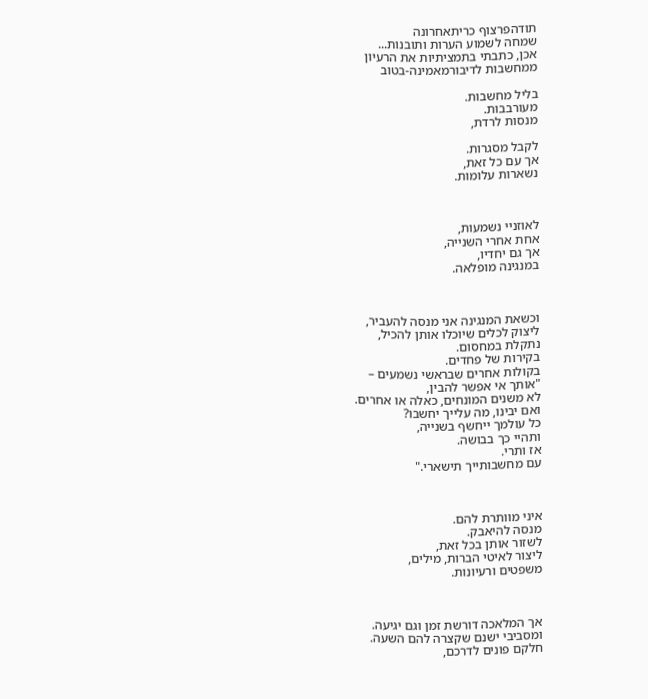תודהפרצוף כריתאחרונה
שמחה לשמוע הערות ותובנות...
אכן, כתבתי בתמציתיות את הרעיון
ממחשבות לדיבורמאמינה-בטוב

בליל מחשבות.
מעורבבות.
מנסות לרדת,

לקבל מסגרות.
אך עם כל זאת,
נשארות עלומות.



לאוזניי נשמעות,
אחת אחרי השנייה,
אך גם יחדיו,
במנגינה מופלאה.



וכשאת המנגינה אני מנסה להעביר,
ליצוק לכלים שיוכלו אותן להכיל,
נתקלת במחסום.
בקירות של פחדים.
בקולות אחרים שבראשי נשמעים –
"אותך אי אפשר להבין,
לא משנים המונחים, כאלה או אחרים.
ואם יבינו, מה עלייך יחשבו?
כל עולמך ייחשף בשנייה,
ותהיי כך בבושה.
אז ותרי.
עם מחשבותייך תישארי."



איני מוותרת להם.
מנסה להיאבק.
לשזור אותן בכל זאת,
ליצור לאיטי הברות, מילים,
משפטים ורעיונות.



אך המלאכה דורשת זמן וגם יגיעה.
ומסביבי ישנם שקצרה להם השעה.
חלקם פונים לדרכם,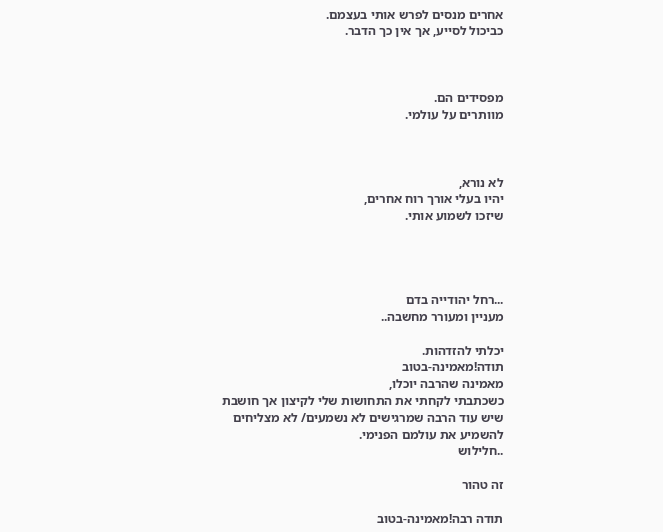אחרים מנסים לפרש אותי בעצמם.
כביכול לסייע, אך אין כך הדבר.



מפסידים הם.
מוותרים על עולמי.



לא נורא,
יהיו בעלי אורך רוח אחרים,
שיזכו לשמוע אותי.




...רחל יהודייה בדם
מעניין ומעורר מחשבה..

יכלתי להזדהות.
תודה!מאמינה-בטוב
מאמינה שהרבה יוכלו,
כשכתבתי לקחתי את התחושות שלי לקיצון אך חושבת שיש עוד הרבה שמרגישים לא נשמעים/ לא מצליחים להשמיע את עולמם הפנימי.
..חלילוש

זה טהור

תודה רבה!מאמינה-בטוב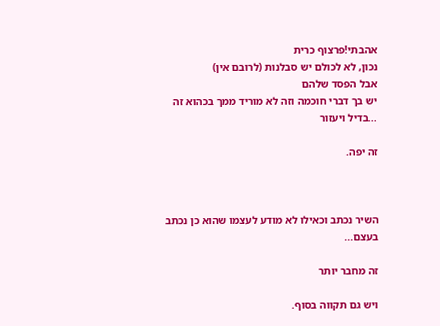אהבתי!פרצוף כרית
נכון, לא לכולם יש סבלנות (לרובם אין)
אבל הפסד שלהם
יש בך דברי חוכמה וזה לא מוריד ממך בכהוא זה
...בדיל ויעזור

זה יפה.



השיר נכתב וכאילו לא מודע לעצמו שהוא כן נכתב בעצם...

זה מחבר יותר

ויש גם תקווה בסוף.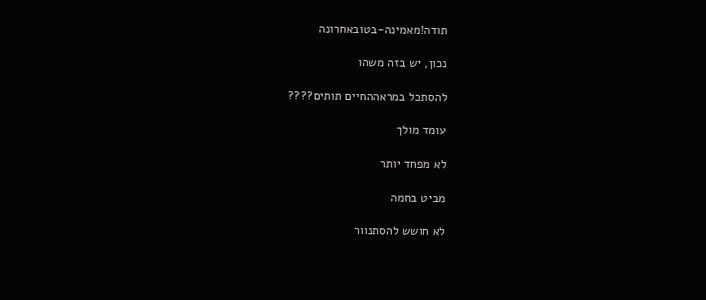תודה!מאמינה-בטובאחרונה

נכון, יש בזה משהו

להסתכל במראההחיים תותים????

עומד מולך

לא מפחד יותר

מביט בחמה

לא חושש להסתנוור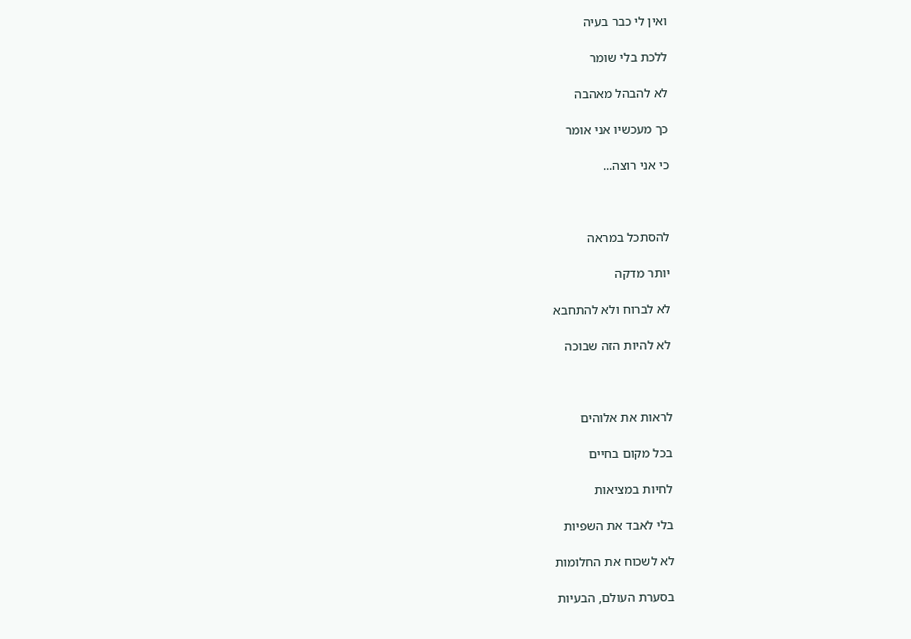ואין לי כבר בעיה

ללכת בלי שומר

לא להבהל מאהבה

כך מעכשיו אני אומר

כי אני רוצה...



להסתכל במראה

יותר מדקה

לא לברוח ולא להתחבא

לא להיות הזה שבוכה



לראות את אלוהים

בכל מקום בחיים

לחיות במציאות

בלי לאבד את השפיות

לא לשכוח את החלומות

בסערת העולם, הבעיות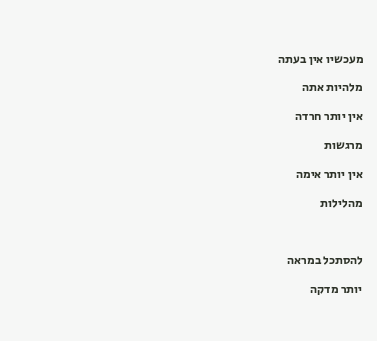מעכשיו אין בעתה

מלהיות אתה

אין יותר חרדה

מרגשות

אין יותר אימה

מהלילות



להסתכל במראה

יותר מדקה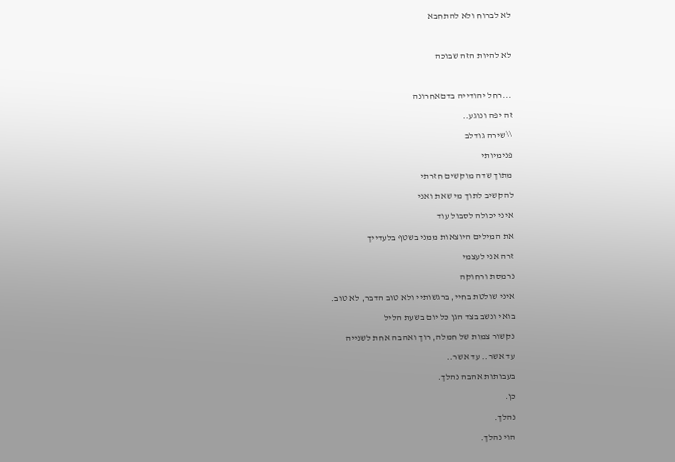לא לברוח ולא להתחבא

לא להיות הזה שבוכה

...רחל יהודייה בדםאחרונה
זה יפה ונוגע..
\\שירה גודלב
פנימיותי
מתוך שדה מוקשים חזרתי
להקשיב לתוך מי שאת ואני
איני יכולה לסבול עוד
את המילים היוצאות ממני בשטף בלעדייך
זרה אני לעצמי
נרמסת ורחוקה
איני שולטת בחיי, ברגשותיי ולא טוב הדבר, לא טוב.
בואי ונשב בצד הגן כל יום בשעת הליל
נקשור צמות של חמלה, רוך ואהבה אחת לשנייה
עד אשר.. עד אשר..
בעבותות אהבה נהלך.
כן.
נהלך.
הוי נהלך.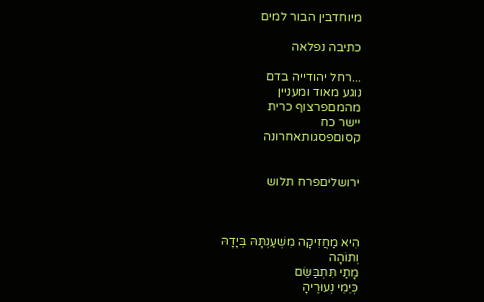מיוחדבין הבור למים

כתיבה נפלאה

...רחל יהודייה בדם
נוגע מאוד ומעניין
מהמםפרצוף כרית
יישר כח
קסוםפסגותאחרונה


ירושליםפרח תלוש



הִיא מַחֲזִיקָה מִשְׁעַנְתָּהּ בְּיָדָהּ
וְתוֹהָה
מָתַי תִּתְבַּשֵּׂם
כְּיֵמֵי נְעוּרֶיהָ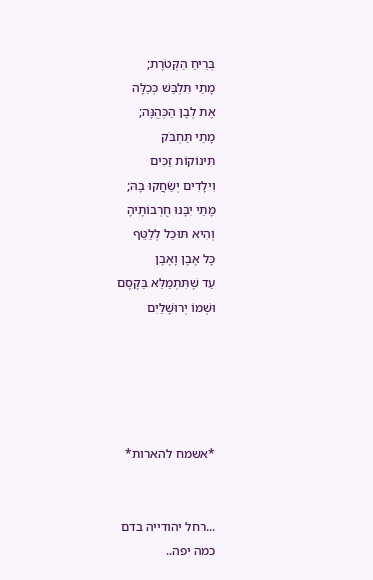בְּרֵיחַ הַקְּטֹרֶת;
מָתַי תִּלְבַּשׁ כְּכַלָּה
אֶת לְבָן הַכְּהֻנָּה;
מָתַי תַּחְבֹּק
תִּינוֹקוֹת זַכִּים
וִילָדִים יְשַׂחֲקוּ בָּהּ;
מָתַי יִבָּנוּ חֻרְבוֹתֶיהָ
וְהִיא תּוּכַל לְלַטֵּף
כָּל אֶבֶן וָאֶבֶן
עַד שֶׁתִּתְמַלֵּא בַּקֶּסֶם
וּשְׁמוֹ יְרוּשָׁלַיִם





*אשמח להארות*


...רחל יהודייה בדם
כמה יפה..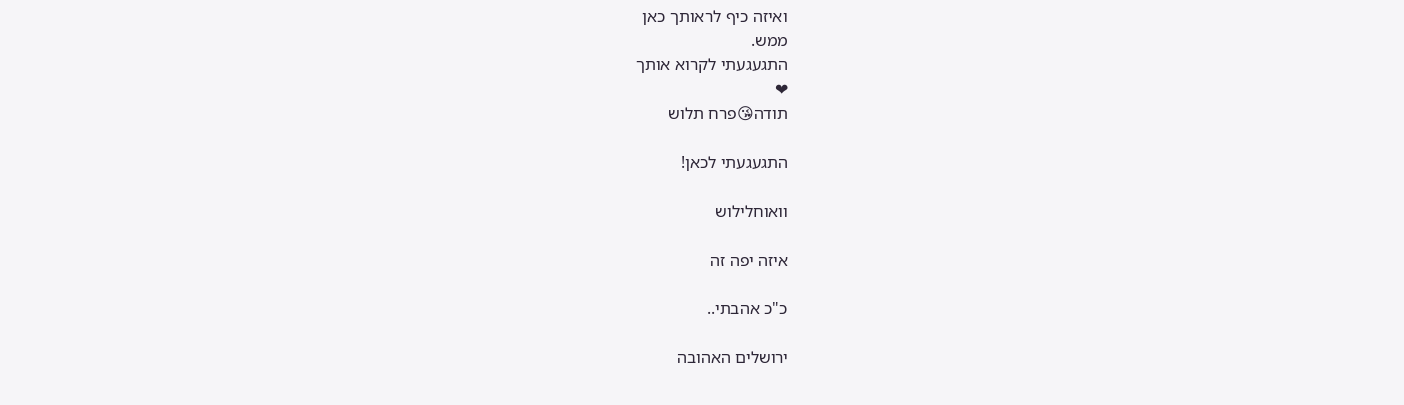ואיזה כיף לראותך כאן
ממש.
התגעגעתי לקרוא אותך
❤
תודה😘פרח תלוש

התגעגעתי לכאן!

וואוחלילוש

איזה יפה זה

כ"כ אהבתי..

ירושלים האהובה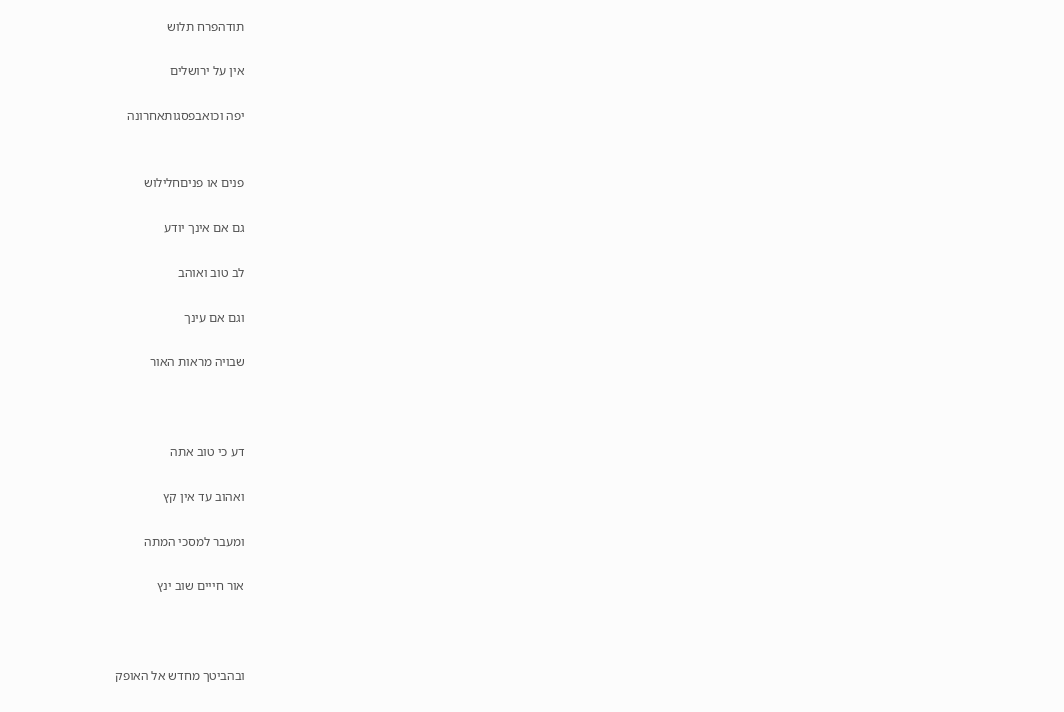תודהפרח תלוש

אין על ירושלים

יפה וכואבפסגותאחרונה


פנים או פניםחלילוש

גם אם אינך יודע

לב טוב ואוהב

וגם אם עינך

שבויה מראות האור



דע כי טוב אתה

ואהוב עד אין קץ

ומעבר למסכי המתה

אור חייים שוב ינץ



ובהביטך מחדש אל האופק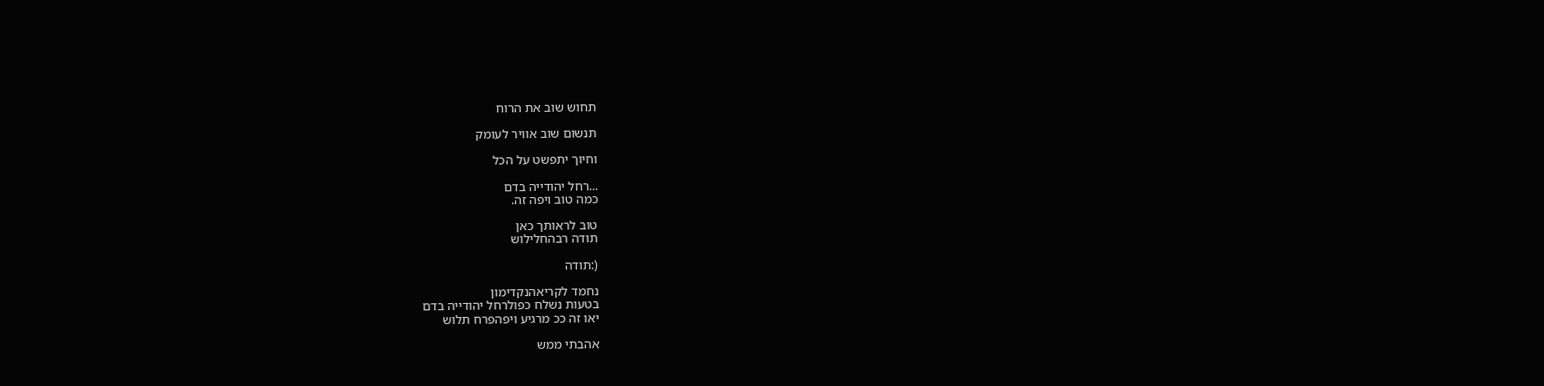תחוש שוב את הרוח

תנשום שוב אוויר לעומק

וחיוך יתפשט על הכל

...רחל יהודייה בדם
כמה טוב ויפה זה.

טוב לראותך כאן
תודה רבהחלילוש

(:תודה

נחמד לקריאהנקדימון
בטעות נשלח כפולרחל יהודייה בדם
יאו זה ככ מרגיע ויפהפרח תלוש

אהבתי ממש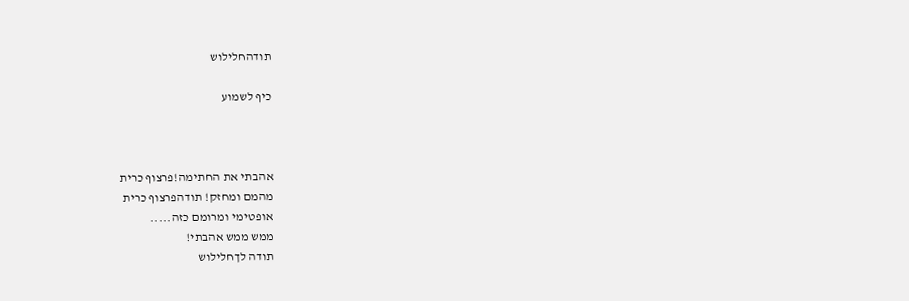תודהחלילוש

כיף לשמוע



אהבתי את החתימה!פרצוף כרית
מהמם ומחזק! תודהפרצוף כרית
אופטימי ומרומם כזה.....
ממש ממש אהבתי!
תודה לךחלילוש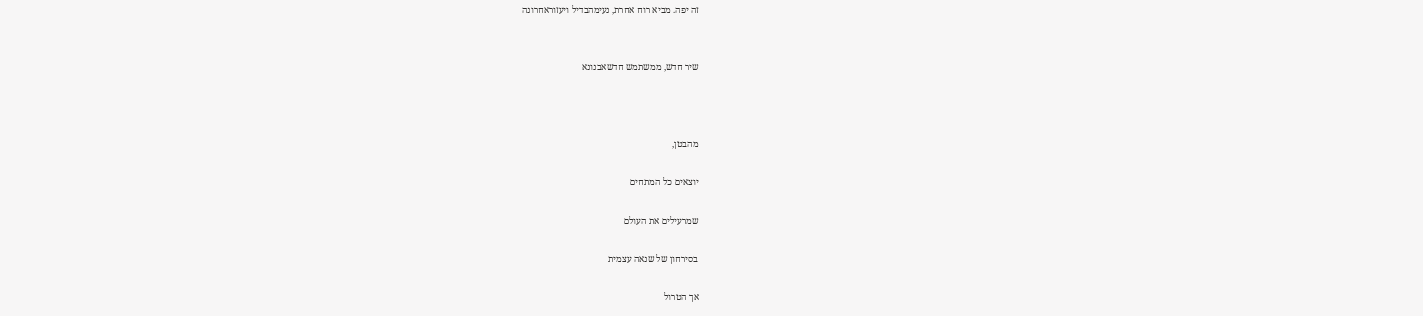זה יפה. מביא רוח אחרת, נעימהבדיל ויעזוראחרונה


שיר חדש, ממשתמש חדשאבנונא



מהבטן,

יוצאים כל המתחים

שמרעילים את העולם

בסירחון של שנאה עצמית

אך הטרול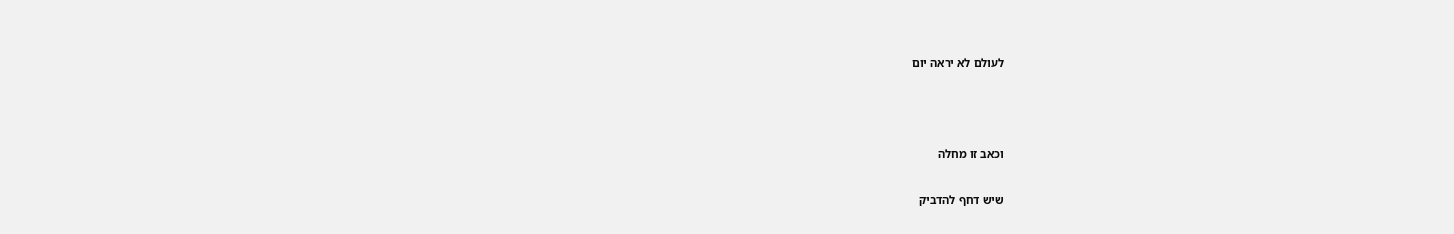לעולם לא יראה יום



וכאב זו מחלה

שיש דחף להדביק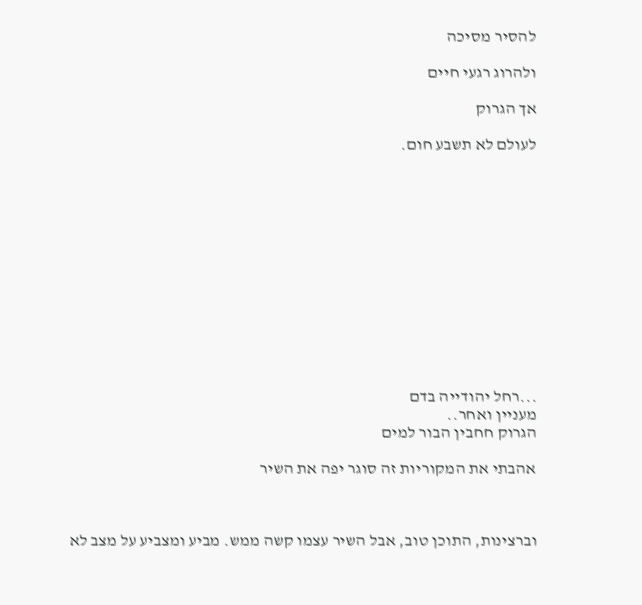להסיר מסיכה

ולהרוג רגעי חיים

אך הגרוק

לעולם לא תשבע חום.













...רחל יהודייה בדם
מעניין ואחר..
הגרוק חחבין הבור למים

אהבתי את המקוריות זה סוגר יפה את השיר



וברצינות, התוכן טוב, אבל השיר עצמו קשה ממש. מביע ומצביע על מצב לא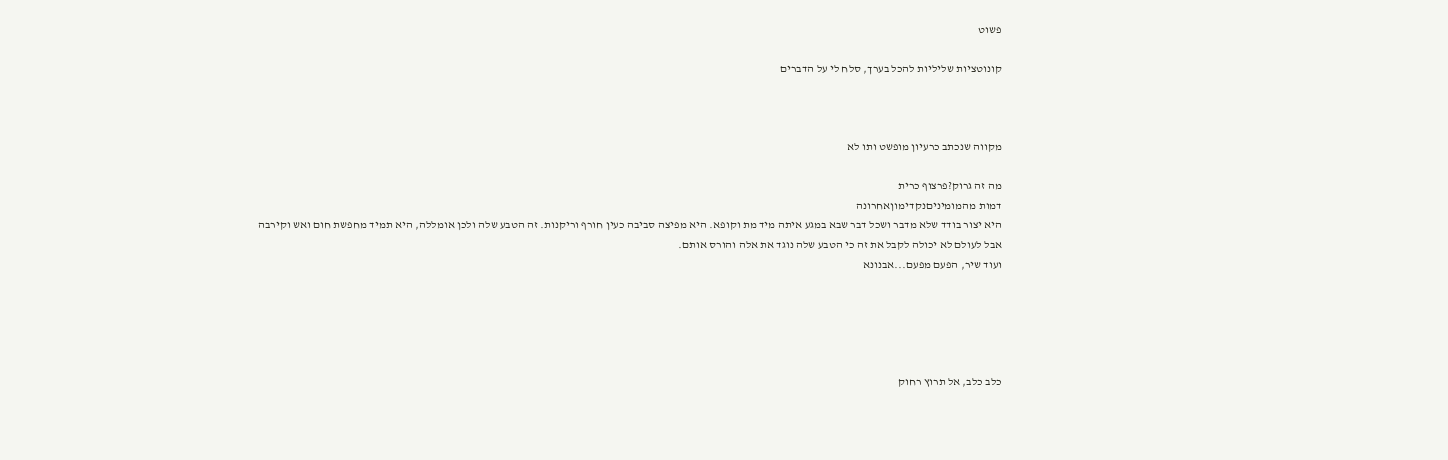פשוט

קונוטציות שליליות להכל בערך, סלח לי על הדברים



מקווה שנכתב כרעיון מופשט ותו לא

מה זה גרוק?פרצוף כרית
דמות מהמומיניםנקדימוןאחרונה
היא יצור בודד שלא מדבר ושכל דבר שבא במגע איתה מיד מת וקופא. היא מפיצה סביבה כעין חורף וריקנות. זה הטבע שלה ולכן אומללה, היא תמיד מחפשת חום ואש וקירבה אבל לעולם לא יכולה לקבל את זה כי הטבע שלה נוגד את אלה והורס אותם.
ועוד שיר, הפעם מפעם...אבנונא





כלב כלב, אל תרוץ רחוק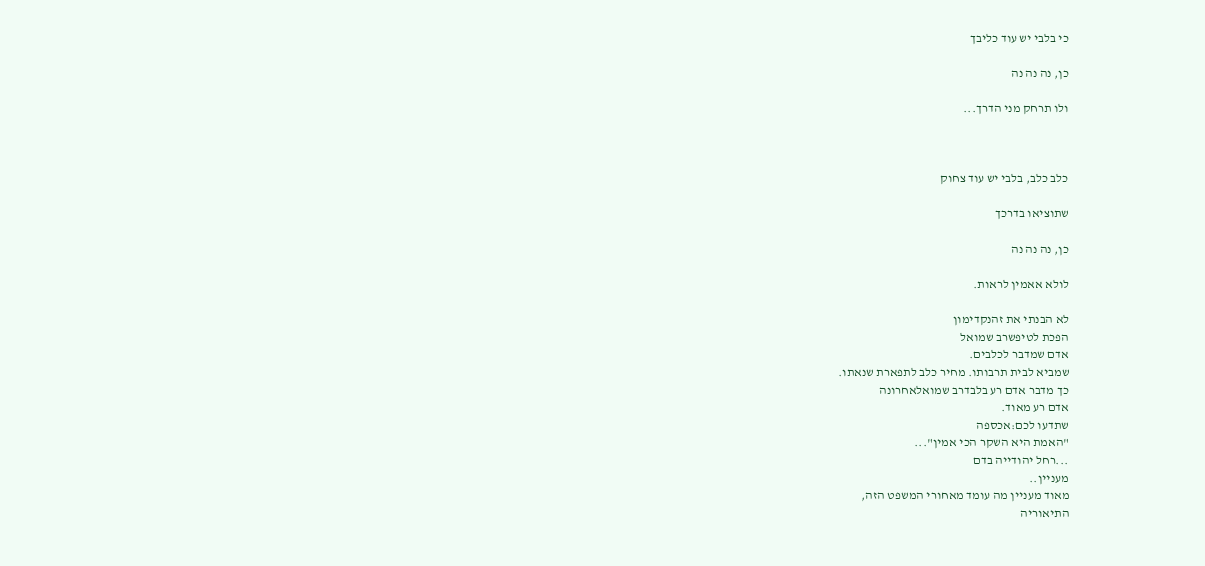כי בלבי יש עוד כליבך

כן, נה נה נה

ולו תרחק מני הדרך...



כלב כלב, בלבי יש עוד צחוק

שתוציאו בדרכך

כן, נה נה נה

לולא אאמין לראות.

לא הבנתי את זהנקדימון
הפכת לטיפשרב שמואל
אדם שמדבר לכלבים.
שמביא לבית תרבותו. מחיר כלב לתפארת שנאתו.
כך מדבר אדם רע בלבדרב שמואלאחרונה
אדם רע מאוד.
שתדעו לכם:אכספה
"האמת היא השקר הכי אמין"...
...רחל יהודייה בדם
מעניין..
מאוד מעניין מה עומד מאחורי המשפט הזה,
התיאוריה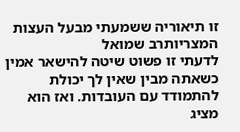זו תיאוריה ששמעתי מבעל העצות המצריותרב שמואל
לדעתי זו פשוט שיטה להישאר אמין כשאתה מבין שאין לך יכולת להתמודד עם העובדות. ואז הוא מציג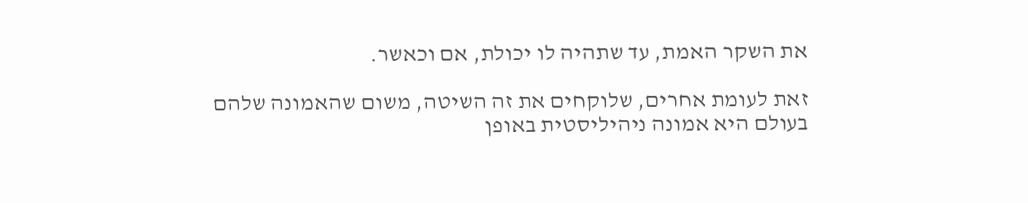את השקר האמת, עד שתהיה לו יכולת, אם וכאשר.

זאת לעומת אחרים, שלוקחים את זה השיטה, משום שהאמונה שלהם בעולם היא אמונה ניהיליסטית באופן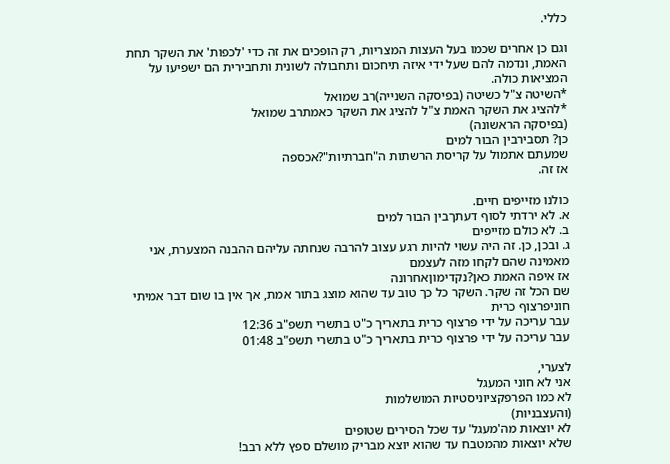כללי.

וגם כן אחרים שכמו בעל העצות המצריות, רק הופכים את זה כדי 'לכפות' את השקר תחת האמת, ונדמה להם שעל ידי איזה תיחכום ותחבולה לשונית ותחבירית הם ישפיעו על המציאות כולה.
*השיטה צ"ל כשיטה (בפיסקה השנייה)רב שמואל
*להציג את השקר האמת צ"ל להציג את השקר כאמתרב שמואל
(בפיסקה הראשונה)
כן? תסבירבין הבור למים
שמעתם אתמול על קריסת הרשתות ה"חברתיות"?אכספה
אז זה.

כולנו מזייפים חיים.
א. לא ירדתי לסוף דעתךבין הבור למים
ב. לא כולם מזייפים
ג. ובכן, כן. זה היה עשוי להיות רגע עצוב להרבה שנחתה עליהם ההבנה המצערת, אני מאמינה שהם לקחו מזה לעצמם
אז איפה האמת כאן?נקדימוןאחרונה
שם הכל זה שקר. השקר כל כך טוב עד שהוא מוצג בתור אמת, אך אין בו שום דבר אמיתי
חוניפרצוף כרית
עבר עריכה על ידי פרצוף כרית בתאריך כ"ט בתשרי תשפ"ב 12:36
עבר עריכה על ידי פרצוף כרית בתאריך כ"ט בתשרי תשפ"ב 01:48

לצערי,
אני לא חוני המעגל
לא כמו הפרפקציוניסטיות המושלמות
(והעצבניות)
לא יוצאות מה'מעגל' עד שכל הסירים שטופים
שלא יוצאות מהמטבח עד שהוא יוצא מבריק מושלם ספץ ללא רבב!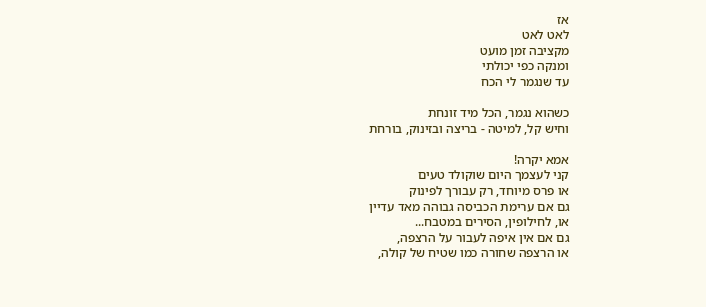אז
לאט לאט
מקציבה זמן מועט
ומנקה כפי יכולתי
עד שנגמר לי הכח

כשהוא נגמר, הכל מיד זונחת
וחיש קל, למיטה - בריצה ובזינוק, בורחת

אמא יקרה!
קני לעצמך היום שוקולד טעים
או פרס מיוחד, רק עבורך לפינוק
גם אם ערימת הכביסה גבוהה מאד עדיין
או, לחילופין, הסירים במטבח...
גם אם אין איפה לעבור על הרצפה,
או הרצפה שחורה כמו שטיח של קולה,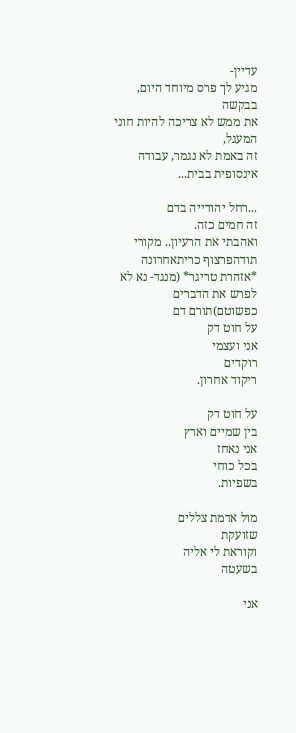עדיין-
מגיע לך פרס מיוחד היום, בבקשה
את ממש לא צריכה להיות חוני המעגל,
זה באמת לא נגמר, עבודה אינסופית בבית...

...רחל יהודייה בדם
זה חמים כזה.
ואהבתי את הרעיון.. מקורי
תודהפרצוף כריתאחרונה
*אזהרת טריגר* (מנגד- נא לא לפרש את הדברים כפשוטם)תורם דם
על חוט דק
אני ועצמי
רוקדים
ריקוד אחרון.

על חוט דק
בין שמיים וארץ
אני נאחז
בכל כוחי
בשפיות.

מול אדמת צללים
שזועקת
וקוראת לי אליה
בשעטה

אני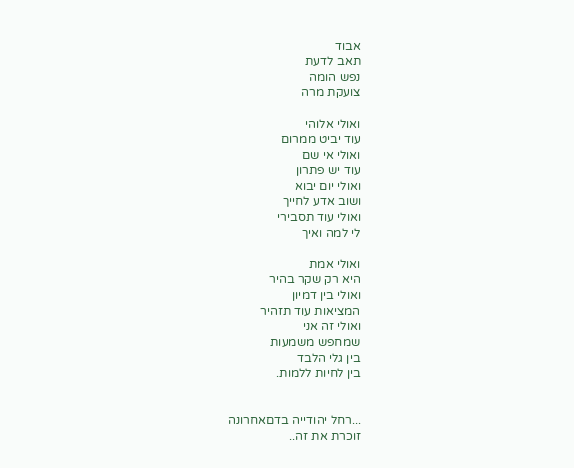אבוד
תאב לדעת
נפש הומה
צועקת מרה

ואולי אלוהי
עוד יביט ממרום
ואולי אי שם
עוד יש פתרון
ואולי יום יבוא
ושוב אדע לחייך
ואולי עוד תסבירי
לי למה ואיך

ואולי אמת
היא רק שקר בהיר
ואולי בין דמיון
המציאות עוד תזהיר
ואולי זה אני
שמחפש משמעות
בין גלי הלבד
בין לחיות ללמות.


...רחל יהודייה בדםאחרונה
זוכרת את זה..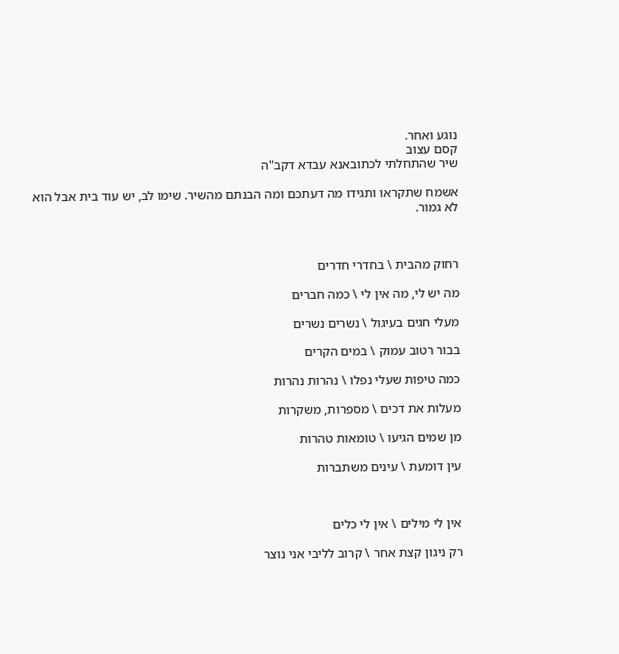נוגע ואחר.
קסם עצוב
שיר שהתחלתי לכתובאנא עבדא דקב"ה

אשמח שתקראו ותגידו מה דעתכם ומה הבנתם מהשיר. שימו לב, יש עוד בית אבל הוא לא גמור.



רחוק מהבית \ בחדרי חדרים

מה יש לי, מה אין לי \ כמה חברים

מעלי חגים בעיגול \ נשרים נשרים

בבור רטוב עמוק \ במים הקרים

כמה טיפות שעלי נפלו \ נהרות נהרות

מעלות את דכים \ מספרות, משקרות

מן שמים הגיעו \ טומאות טהרות

עין דומעת \ עינים משתברות



אין לי מילים \ אין לי כלים

רק ניגון קצת אחר \ קרוב לליבי אני נוצר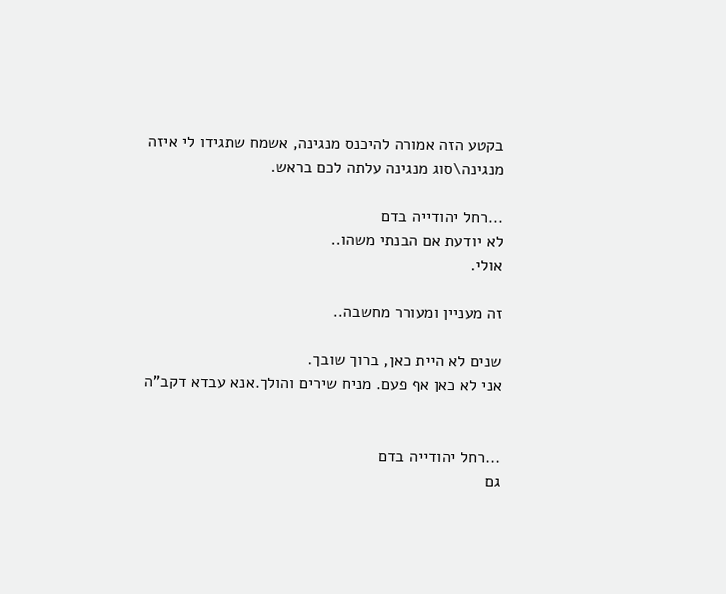בקטע הזה אמורה להיכנס מנגינה, אשמח שתגידו לי איזה מנגינה\סוג מנגינה עלתה לכם בראש.

...רחל יהודייה בדם
לא יודעת אם הבנתי משהו..
אולי.

זה מעניין ומעורר מחשבה..

שנים לא היית כאן, ברוך שובך.
אני לא כאן אף פעם. מניח שירים והולך.אנא עבדא דקב"ה


...רחל יהודייה בדם
גם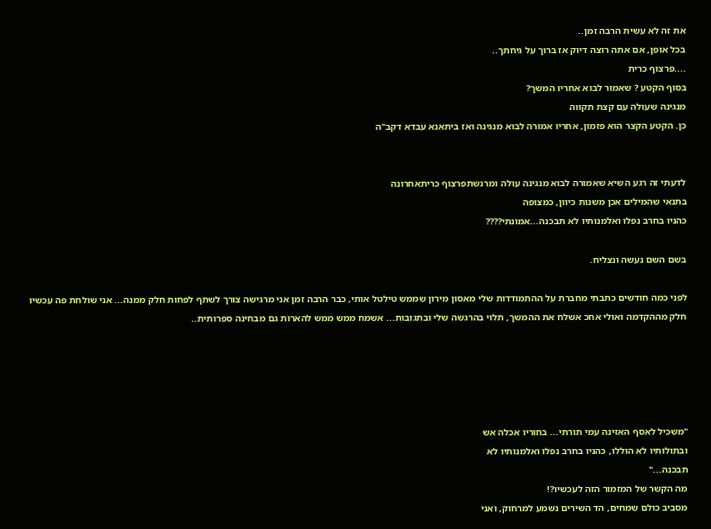את זה לא עשית הרבה זמן..
בכל אופן, אם אתה רוצה דיוק אז ברוך על גיחתך..
....פרצוף כרית
בסוף הקטע ? שאמור לבוא אחריו המשך?
מנגינה שעולה עם קצת תקווה
כן. הקטע הקצר הוא פזמון, אחריו אמורה לבוא מנגינה ואז ביתאנא עבדא דקב"ה


לדעתי זה רגע השיא שאמורה לבוא מנגינה עולה ומרגשתפרצוף כריתאחרונה
בתנאי שהמילים אכן משנות כיוון, כמצופה
כהניו בחרב נפלו ואלמנותיו לא תבכנה...אמונתי????

בשם השם נעשה ונצליח.

לפני כמה חודשים כתבתי מחברת על ההתמודדות שלי מאסון מירון שממש טילטל אותי, כבר הרבה זמן אני מרגישה צורך לשתף לפחות חלק ממנה... אני שולחת פה עכשיו חלק מההקדמה ואולי אחכ אשלח את ההמשך, תלוי בהרגשה שלי ובתגובות... אשמח ממש ממש להארות גם מבחינה ספרותית..





"משכיל לאסף האזינה עמי תורתי... בחוריו אכלה אש
ובתולותיו לא הוללו, כהניו בחרב נפלו ואלמנותיו לא
תבכנה..."
מה הקשר של המזמור הזה לעכשיו?!
מסביב כולם שמחים, הד השירים נשמע למרחוק, ואני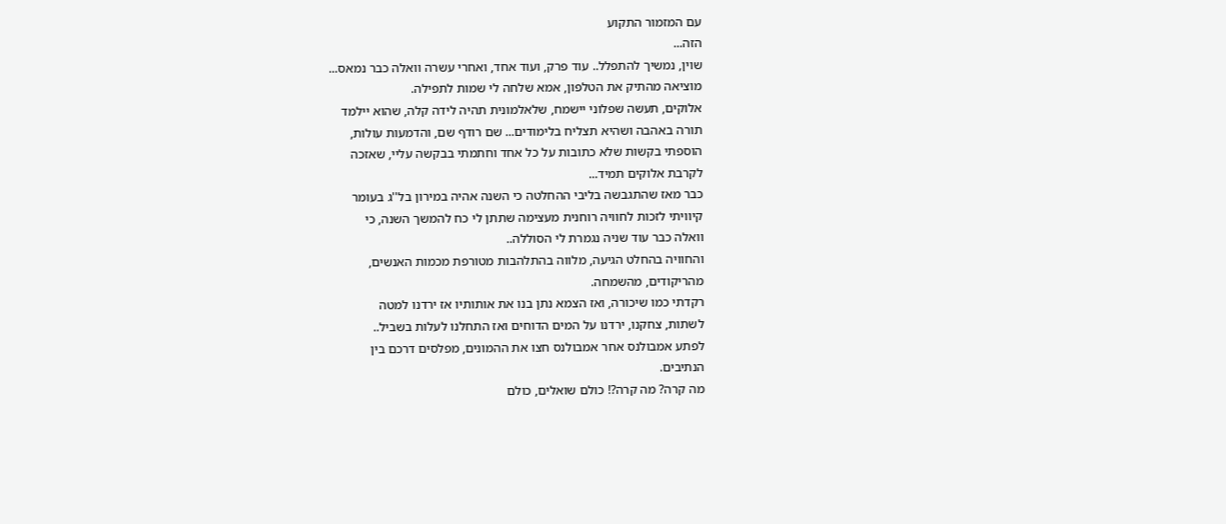עם המזמור התקוע
הזה...
שוין, נמשיך להתפלל.. עוד פרק, ועוד אחד, ואחרי עשרה וואלה כבר נמאס...
מוציאה מהתיק את הטלפון, אמא שלחה לי שמות לתפילה.
אלוקים, תעשה שפלוני יישמח, שלאלמונית תהיה לידה קלה, שהוא יילמד
תורה באהבה ושהיא תצליח בלימודים... שם רודף שם, והדמעות עולות,
הוספתי בקשות שלא כתובות על כל אחד וחתמתי בבקשה עליי, שאזכה
לקרבת אלוקים תמיד...
כבר מאז שהתגבשה בליבי ההחלטה כי השנה אהיה במירון בל''ג בעומר
קיוויתי לזכות לחוויה רוחנית מעצימה שתתן לי כח להמשך השנה, כי
וואלה כבר עוד שניה נגמרת לי הסוללה..
והחוויה בהחלט הגיעה, מלווה בהתלהבות מטורפת מכמות האנשים,
מהריקודים, מהשמחה.
רקדתי כמו שיכורה, ואז הצמא נתן בנו את אותותיו אז ירדנו למטה
לשתות, צחקנו, ירדנו על המים הדוחים ואז התחלנו לעלות בשביל..
לפתע אמבולנס אחר אמבולנס חצו את ההמונים, מפלסים דרכם בין
הנתיבים.
מה קרה? מה קרה?! כולם שואלים, כולם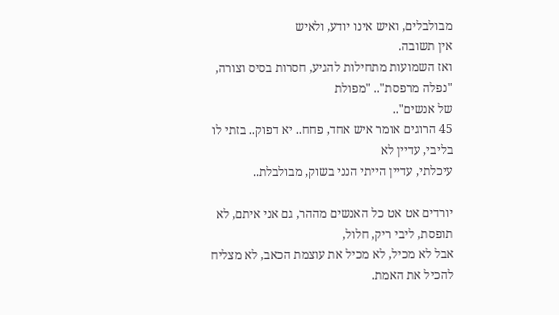מבולבלים, ואיש אינו יודע, ולאיש
אין תשובה.
ואז השמועות מתחילות להגיע, חסרות בסיס וצורה, "נפלה מרפסת".. "מפולת
של אנשים"..
45 הרוגים אומר איש אחד, פחח.. יא דפוק.. בזתי לו בליבי, עדיין לא
עיכלתי, עדיין הייתי הנני בשוק, מבולבלת..

יורדים אט אט כל האנשים מההר, גם אני איתם, לא תופסת, ליבי ריק, חלול,
אבל לא מכיל, לא מכיל את עוצמת הכאב, לא מצליח להכיל את האמת.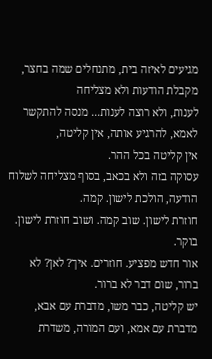מגיעים לאיזה בית, מתנחלים שמה בחצר, מקבלת הודעות ולא מצליחה
לענות, ולא רוצה לענות... מנסה להתקשר לאמא, להרגיע אותה, אין קליטה,
אין קליטה בכל ההר.
עסוקה בזה ולא בכאב, בסוף מצליחה לשלוח הודעה, הולכת לישון. קמה.
חוזרת לישון. שוב קמה. ושוב חוזרת לישון.
בוקר.
אור חדש מפציע. חוזרים. איך? לאן? לא ברור, שום דבר לא ברור.
יש קליטה, כבר משו, מדברת עם אבא, מדברת עם אמא, ועם המורה, משדרת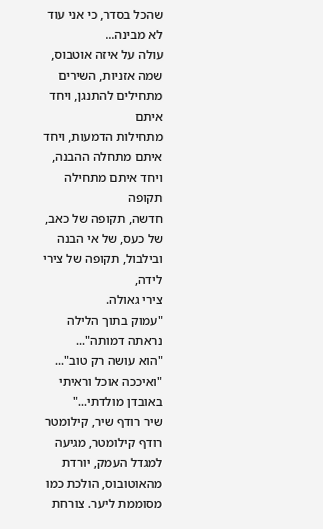שהכל בסדר, כי אני עוד לא מבינה...
עולה על איזה אוטבוס, שמה אזניות, השירים מתחילים להתנגן, ויחד איתם
מתחילות הדמעות, ויחד איתם מתחלה ההבנה, ויחד איתם מתחילה תקופה
חדשה, תקופה של כאב, של כעס, של אי הבנה ובילבול, תקופה של צירי לידה,
צירי גאולה.
"עמוק בתוך הלילה נראתה דמותה"...
"הוא עושה רק טוב"...
"ואיככה אוכל וראיתי באובדן מולדתי..."
שיר רודף שיר, קילומטר רודף קילומטר, מגיעה למגדל העמק, יורדת
מהאוטובוס, הולכת כמו מסוממת ליער. צורחת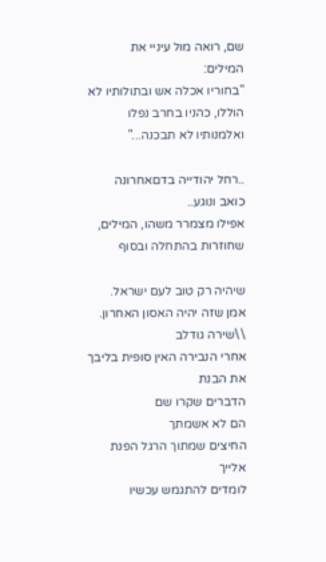שם, רואה מול עיניי את
המילים:
"בחוריו אכלה אש ובתולותיו לא הוללו, כהניו בחרב נפלו
ואלמנותיו לא תבכנה..."

..רחל יהודייה בדםאחרונה
כואב ונוגע..
אפילו מצמרר משהו, המילים, שחוזרות בהתחלה ובסוף

שיהיה רק טוב לעם ישראל.
אמן שזה יהיה האסון האחרון.
\\שירה גודלב
אחרי הנבירה האין סופית בליבך
את הבנת
הדברים שקרו שם
הם לא אשמתך
החיצים שמתוך הרגל הפנת אלייך
לומדים להתגמש עכשיו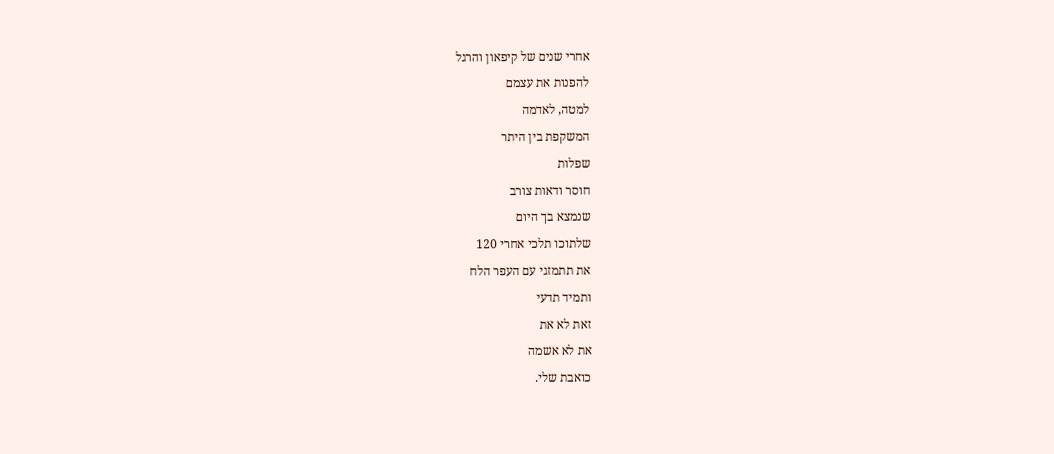אחרי שנים של קיפאון והרגל
להפנות את עצמם
למטה, לאדמה
המשקפת בין היתר
שפלות
חוסר ודאות צורב
שנמצא בך היום
שלתוכו תלכי אחרי 120
את תתמזגי עם העפר הלח
ותמיד תדעי
זאת לא את
את לא אשמה
כואבת שלי.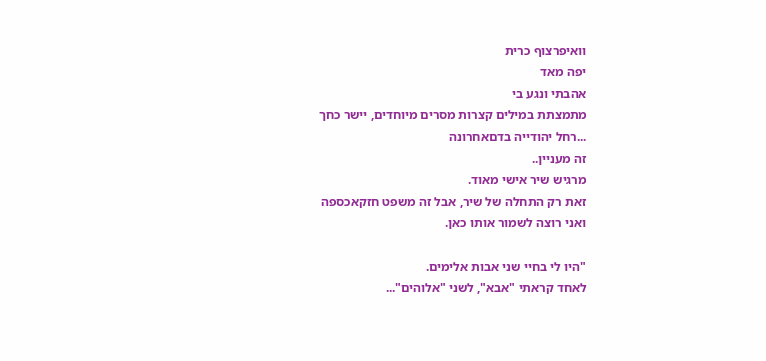וואיפרצוף כרית
יפה מאד
אהבתי ונגע בי
מתמצתת במילים קצרות מסרים מיוחדים, יישר כחך
...רחל יהודייה בדםאחרונה
זה מעניין..
מרגיש שיר אישי מאוד.
זאת רק התחלה של שיר, אבל זה משפט חזקאכספה
ואני רוצה לשמור אותו כאן.

"היו לי בחיי שני אבות אלימים.
לאחד קראתי "אבא", לשני "אלוהים"...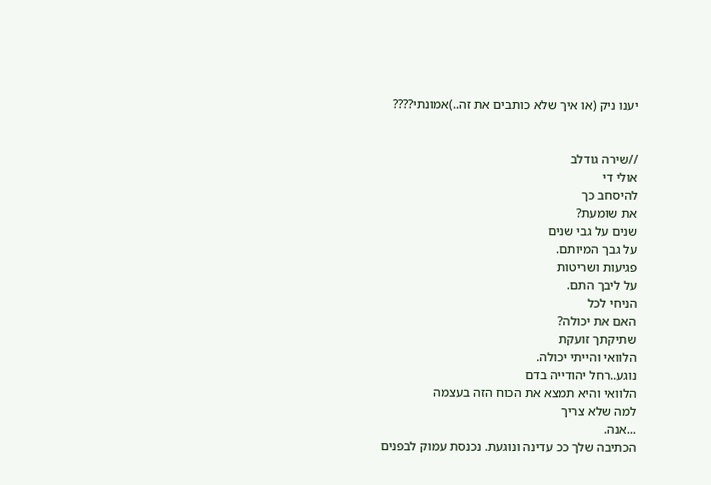יענו ניק (או איך שלא כותבים את זה..)אמונתי????


//שירה גודלב
אולי די
להיסחב כך
את שומעת?
שנים על גבי שנים
על גבך המיותם.
פגיעות ושריטות
על ליבך התם.
הניחי לכל
האם את יכולה?
שתיקתך זועקת
הלוואי והייתי יכולה.
נוגע..רחל יהודייה בדם
הלוואי והיא תמצא את הכוח הזה בעצמה
למה שלא צריך
...אנה.
הכתיבה שלך ככ עדינה ונוגעת. נכנסת עמוק לבפנים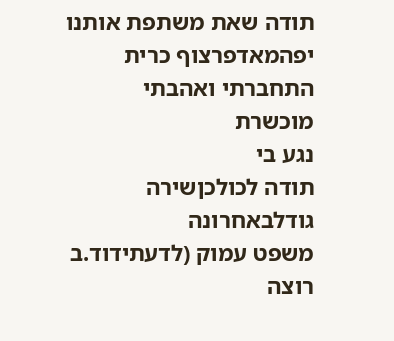תודה שאת משתפת אותנו
יפהמאדפרצוף כרית
התחברתי ואהבתי
מוכשרת
נגע בי
תודה לכולכןשירה גודלבאחרונה
משפט עמוק (לדעתידוד.ב
רוצה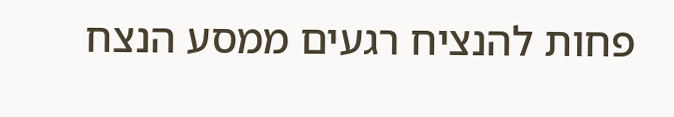פחות להנציח רגעים ממסע הנצח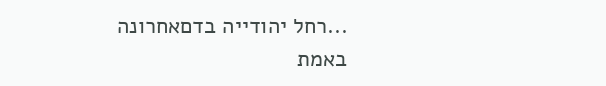...רחל יהודייה בדםאחרונה
באמת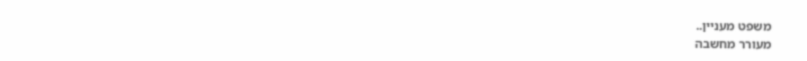משפט מעניין..
מעורר מחשבה